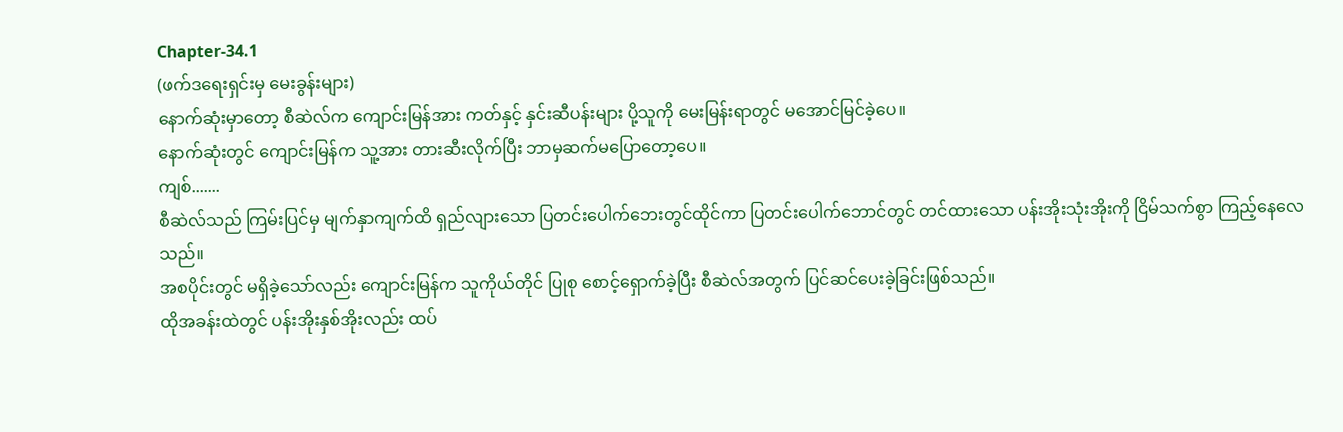Chapter-34.1
(ဖက်ဒရေးရှင်းမှ မေးခွန်းများ)
နောက်ဆုံးမှာတော့ စီဆဲလ်က ကျောင်းမြန်အား ကတ်နှင့် နှင်းဆီပန်းများ ပို့သူကို မေးမြန်းရာတွင် မအောင်မြင်ခဲ့ပေ။
နောက်ဆုံးတွင် ကျောင်းမြန်က သူ့အား တားဆီးလိုက်ပြီး ဘာမှဆက်မပြောတော့ပေ။
ကျစ်.......
စီဆဲလ်သည် ကြမ်းပြင်မှ မျက်နှာကျက်ထိ ရှည်လျားသော ပြတင်းပေါက်ဘေးတွင်ထိုင်ကာ ပြတင်းပေါက်ဘောင်တွင် တင်ထားသော ပန်းအိုးသုံးအိုးကို ငြိမ်သက်စွာ ကြည့်နေလေသည်။
အစပိုင်းတွင် မရှိခဲ့သော်လည်း ကျောင်းမြန်က သူကိုယ်တိုင် ပြုစု စောင့်ရှောက်ခဲ့ပြီး စီဆဲလ်အတွက် ပြင်ဆင်ပေးခဲ့ခြင်းဖြစ်သည်။
ထိုအခန်းထဲတွင် ပန်းအိုးနှစ်အိုးလည်း ထပ်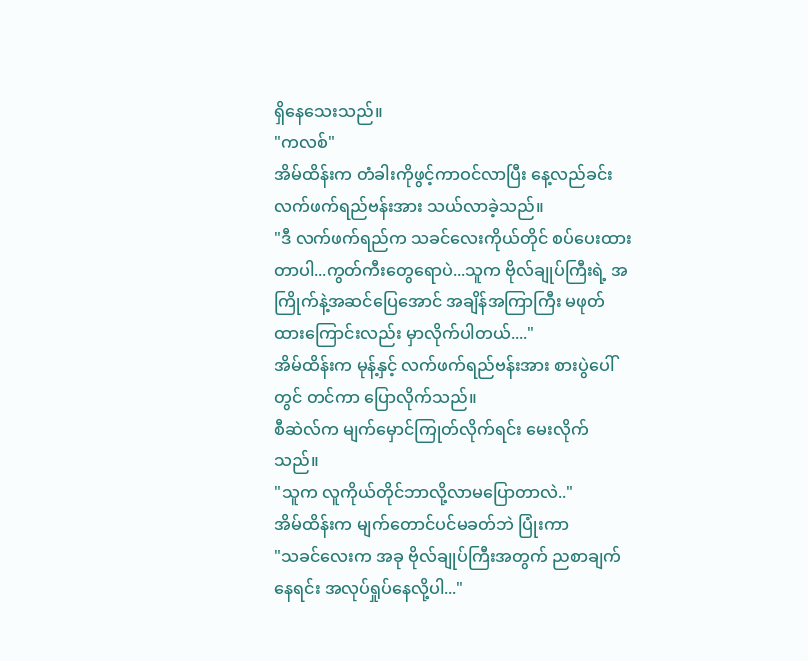ရှိနေသေးသည်။
"ကလစ်"
အိမ်ထိန်းက တံခါးကိုဖွင့်ကာဝင်လာပြီး နေ့လည်ခင်း လက်ဖက်ရည်ဗန်းအား သယ်လာခဲ့သည်။
"ဒီ လက်ဖက်ရည်က သခင်လေးကိုယ်တိုင် စပ်ပေးထားတာပါ...ကွတ်ကီးတွေရောပဲ...သူက ဗိုလ်ချုပ်ကြီးရဲ့ အကြိုက်နဲ့အဆင်ပြေအောင် အချိန်အကြာကြီး မဖုတ်ထားကြောင်းလည်း မှာလိုက်ပါတယ်...."
အိမ်ထိန်းက မုန့်နှင့် လက်ဖက်ရည်ဗန်းအား စားပွဲပေါ်တွင် တင်ကာ ပြောလိုက်သည်။
စီဆဲလ်က မျက်မှောင်ကြုတ်လိုက်ရင်း မေးလိုက်သည်။
"သူက လူကိုယ်တိုင်ဘာလို့လာမပြောတာလဲ.."
အိမ်ထိန်းက မျက်တောင်ပင်မခတ်ဘဲ ပြုံးကာ
"သခင်လေးက အခု ဗိုလ်ချုပ်ကြီးအတွက် ညစာချက်နေရင်း အလုပ်ရှုပ်နေလို့ပါ..."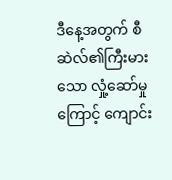ဒီနေ့အတွက် စီဆဲလ်၏ကြီးမားသော လှုံ့ဆော်မှုကြောင့် ကျောင်း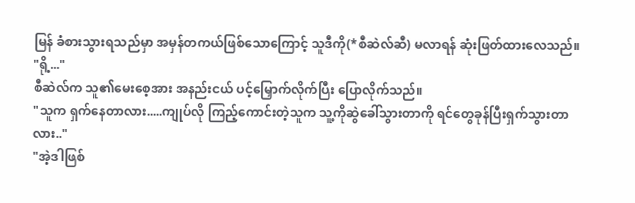မြန် ခံစားသွားရသည်မှာ အမှန်တကယ်ဖြစ်သောကြောင့် သူဒီကို(*စီဆဲလ်ဆီ) မလာရန် ဆုံးဖြတ်ထားလေသည်။
"ရို့..."
စီဆဲလ်က သူ၏မေးစေ့အား အနည်းငယ် ပင့်မြှောက်လိုက်ပြီး ပြောလိုက်သည်။
"သူက ရှက်နေတာလား.....ကျုပ်လို ကြည့်ကောင်းတဲ့သူက သူ့ကိုဆွဲခေါ်သွားတာကို ရင်တွေခုန်ပြီးရှက်သွားတာလား.."
"အဲ့ဒါဖြစ်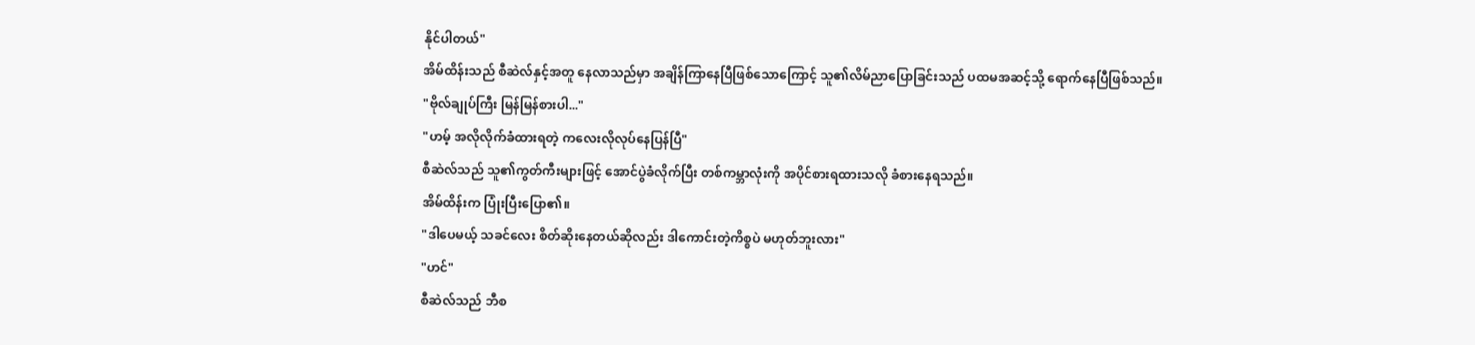နိုင်ပါတယ်"
အိမ်ထိန်းသည် စီဆဲလ်နှင့်အတူ နေလာသည်မှာ အချိန်ကြာနေပြီဖြစ်သောကြောင့် သူ၏လိမ်ညာပြောခြင်းသည် ပထမအဆင့်သို့ ရောက်နေပြီဖြစ်သည်။
"ဗိုလ်ချုပ်ကြီး မြန်မြန်စားပါ..."
"ဟမ့် အလိုလိုက်ခံထားရတဲ့ ကလေးလိုလုပ်နေပြန်ပြီ"
စီဆဲလ်သည် သူ၏ကွတ်ကီးများဖြင့် အောင်ပွဲခံလိုက်ပြီး တစ်ကမ္ဘာလုံးကို အပိုင်စားရထားသလို ခံစားနေရသည်။
အိမ်ထိန်းက ပြုံးပြီးပြော၏။
"ဒါပေမယ့် သခင်လေး စိတ်ဆိုးနေတယ်ဆိုလည်း ဒါကောင်းတဲ့ကိစ္စပဲ မဟုတ်ဘူးလား"
"ဟင်"
စီဆဲလ်သည် ဘီစ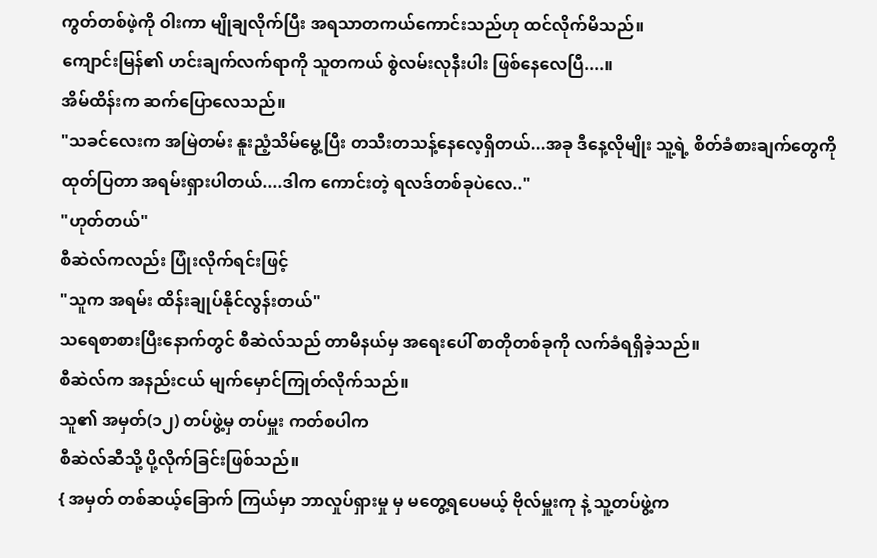ကွတ်တစ်ဖဲ့ကို ဝါးကာ မျိုချလိုက်ပြီး အရသာတကယ်ကောင်းသည်ဟု ထင်လိုက်မိသည်။
ကျောင်းမြန်၏ ဟင်းချက်လက်ရာကို သူတကယ် စွဲလမ်းလုနီးပါး ဖြစ်နေလေပြီ....။
အိမ်ထိန်းက ဆက်ပြောလေသည်။
"သခင်လေးက အမြဲတမ်း နူးညံ့သိမ်မွေ့ပြီး တသီးတသန့်နေလေ့ရှိတယ်...အခု ဒီနေ့လိုမျိုး သူ့ရဲ့ စိတ်ခံစားချက်တွေကို ထုတ်ပြတာ အရမ်းရှားပါတယ်....ဒါက ကောင်းတဲ့ ရလဒ်တစ်ခုပဲလေ.."
"ဟုတ်တယ်"
စီဆဲလ်ကလည်း ပြုံးလိုက်ရင်းဖြင့်
"သူက အရမ်း ထိန်းချုပ်နိုင်လွန်းတယ်"
သရေစာစားပြီးနောက်တွင် စီဆဲလ်သည် တာမီနယ်မှ အရေးပေါ် စာတိုတစ်ခုကို လက်ခံရရှိခဲ့သည်။
စီဆဲလ်က အနည်းငယ် မျက်မှောင်ကြုတ်လိုက်သည်။
သူ၏ အမှတ်(၁၂) တပ်ဖွဲ့မှ တပ်မှူး ကတ်စပါက
စီဆဲလ်ဆီသို့ ပို့လိုက်ခြင်းဖြစ်သည်။
{ အမှတ် တစ်ဆယ့်ခြောက် ကြယ်မှာ ဘာလှုပ်ရှားမှု မှ မတွေ့ရပေမယ့် ဗိုလ်မှူးကု နဲ့ သူ့တပ်ဖွဲ့က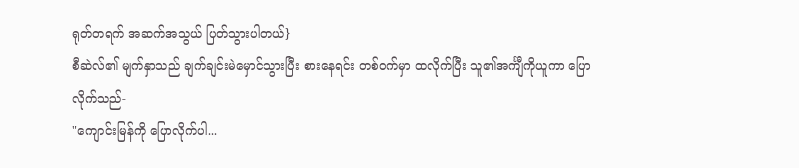ရုတ်တရက် အဆက်အသွယ် ပြတ်သွားပါတယ်}
စီဆဲလ်၏ မျက်နှာသည် ချက်ချင်းမဲမှောင်သွားပြီး စားနေရင်း တစ်ဝက်မှာ ထလိုက်ပြီး သူ၏အင်္ကျီကိုယူကာ ပြောလိုက်သည်-
"ကျောင်းမြန်ကို ပြောလိုက်ပါ...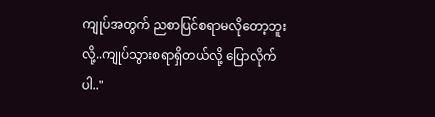ကျုပ်အတွက် ညစာပြင်စရာမလိုတော့ဘူးလို့..ကျုပ်သွားစရာရှိတယ်လို့ ပြောလိုက်ပါ.."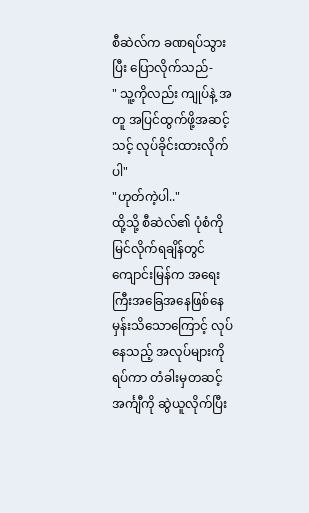စီဆဲလ်က ခဏရပ်သွားပြီး ပြောလိုက်သည်-
" သူ့ကိုလည်း ကျုပ်နဲ့ အတူ အပြင်ထွက်ဖို့အဆင့်သင့် လုပ်ခိုင်းထားလိုက်ပါ"
"ဟုတ်ကဲ့ပါ.."
ထို့သို့ စီဆဲလ်၏ ပုံစံကိုမြင်လိုက်ရချိန်တွင် ကျောင်းမြန်က အရေးကြီးအခြေအနေဖြစ်နေမှန်းသိသောကြောင့် လုပ်နေသည့် အလုပ်များကို ရပ်ကာ တံခါးမှတဆင့် အင်္ကျီကို ဆွဲယူလိုက်ပြီး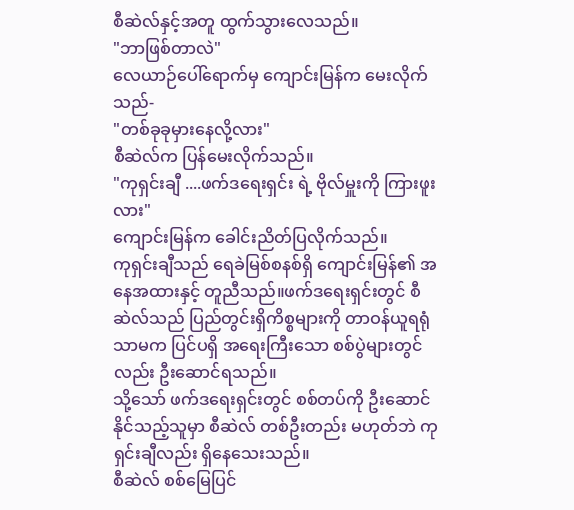စီဆဲလ်နှင့်အတူ ထွက်သွားလေသည်။
"ဘာဖြစ်တာလဲ"
လေယာဉ်ပေါ်ရောက်မှ ကျောင်းမြန်က မေးလိုက်သည်-
"တစ်ခုခုမှားနေလို့လား"
စီဆဲလ်က ပြန်မေးလိုက်သည်။
"ကုရှင်းချီ ....ဖက်ဒရေးရှင်း ရဲ့ ဗိုလ်မှူးကို ကြားဖူးလား"
ကျောင်းမြန်က ခေါင်းညိတ်ပြလိုက်သည်။
ကုရှင်းချီသည် ရေခဲမြစ်စနစ်ရှိ ကျောင်းမြန်၏ အနေအထားနှင့် တူညီသည်။ဖက်ဒရေးရှင်းတွင် စီဆဲလ်သည် ပြည်တွင်းရှိကိစ္စများကို တာဝန်ယူရရုံသာမက ပြင်ပရှိ အရေးကြီးသော စစ်ပွဲများတွင်လည်း ဦးဆောင်ရသည်။
သို့သော် ဖက်ဒရေးရှင်းတွင် စစ်တပ်ကို ဦးဆောင်နိုင်သည့်သူမှာ စီဆဲလ် တစ်ဦးတည်း မဟုတ်ဘဲ ကုရှင်းချီလည်း ရှိနေသေးသည်။
စီဆဲလ် စစ်မြေပြင်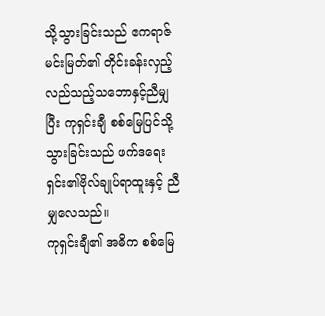သို့သွားခြင်းသည် ဧကရာဇ်မင်းမြတ်၏ တိုင်းခန်းလှည့်လည်သည့်သဘောနှင့်ညီမျှပြီး ကုရှင်းချီ စစ်မြေပြင်သို့သွားခြင်းသည် ဖက်ဒရေးရှင်း၏ဗိုလ်ချုပ်ရာထူးနှင့် ညီမျှလေသည်။
ကုရှင်းချီ၏ အဓိက စစ်မြေ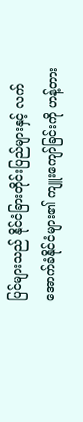ပြင်များသည် နိုင်ငံခြားတိုင်းပြည်များနှင့် လက်အောက်ခံနိုင်ငံများ၏ ကျူးကျော်ခြင်းကို ဟန့်တား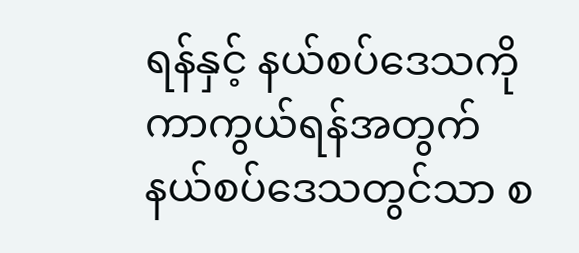ရန်နှင့် နယ်စပ်ဒေသကို ကာကွယ်ရန်အတွက် နယ်စပ်ဒေသတွင်သာ စ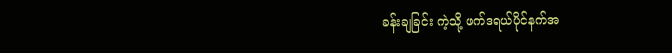ခန်းချခြင်း ကဲ့သို့ ဖက်ဒရယ်ပိုင်နက်အ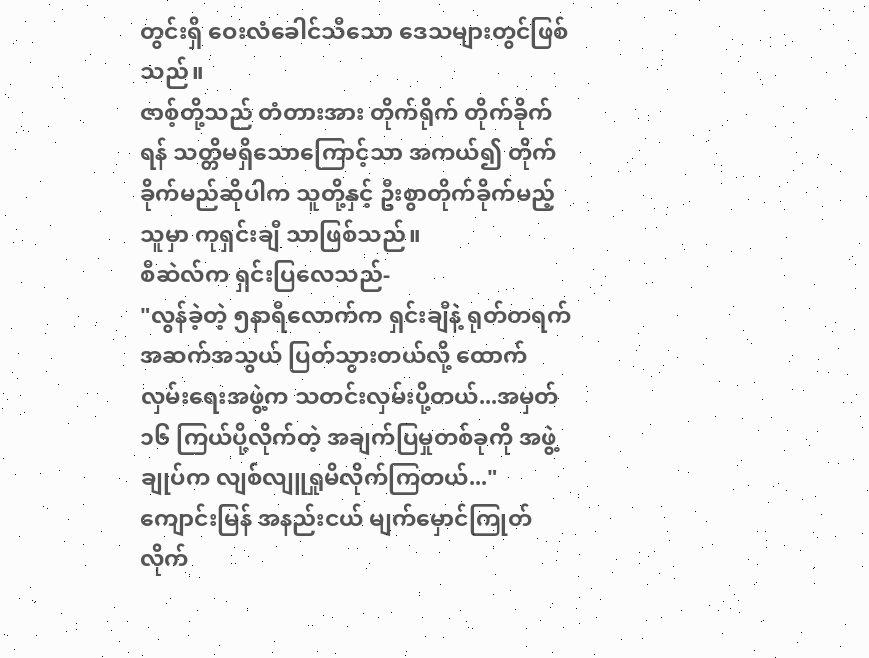တွင်းရှိ ဝေးလံခေါင်သီသော ဒေသများတွင်ဖြစ်သည်။
ဇာစ့်တို့သည် တံတားအား တိုက်ရိုက် တိုက်ခိုက်ရန် သတ္တိမရှိသောကြောင့်သာ အကယ်၍ တိုက်ခိုက်မည်ဆိုပါက သူတို့နှင့် ဦးစွာတိုက်ခိုက်မည့်သူမှာ ကုရှင်းချီ သာဖြစ်သည်။
စီဆဲလ်က ရှင်းပြလေသည်-
"လွန်ခဲ့တဲ့ ၅နာရီလောက်က ရှင်းချီနဲ့ ရုတ်တရက် အဆက်အသွယ် ပြတ်သွားတယ်လို့ ထောက်လှမ်းရေးအဖွဲ့က သတင်းလှမ်းပို့တယ်...အမှတ်၁၆ ကြယ်ပို့လိုက်တဲ့ အချက်ပြမှုတစ်ခုကို အဖွဲ့ချုပ်က လျစ်လျူရှုမိလိုက်ကြတယ်..."
ကျောင်းမြန် အနည်းငယ် မျက်မှောင်ကြုတ်လိုက်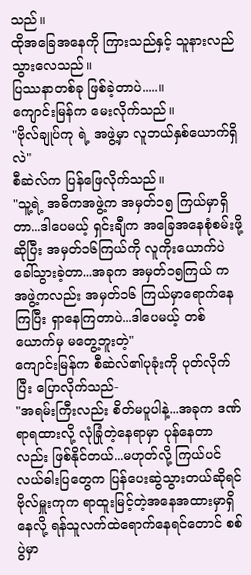သည်။
ထိုအခြေအနေကို ကြားသည်နှင့် သူနားလည်သွားလေသည်။
ပြဿနာတစ်ခု ဖြစ်ခဲ့တာပဲ.....။
ကျောင်းမြန်က မေးလိုက်သည်။
"ဗိုလ်ချုပ်ကု ရဲ့ အဖွဲ့မှာ လူဘယ်နှစ်ယောက်ရှိလဲ"
စီဆဲလ်က ပြန်ဖြေလိုက်သည်။
"သူ့ရဲ့ အဓိကအဖွဲ့က အမှတ်၁၅ ကြယ်မှာရှိတာ...ဒါပေမယ့် ရှင်းချီက အခြေအနေစုံစမ်းဖို့ဆိုပြီး အမှတ်၁၆ကြယ်ကို လူကိုးယောက်ပဲခေါ်သွားခဲ့တာ...အခုက အမှတ်၁၅ကြယ် က အဖွဲ့ကလည်း အမှတ်၁၆ ကြယ်မှာရောက်နေကြပြီး ရှာနေကြတာပဲ...ဒါပေမယ့် တစ်ယောက်မှ မတွေ့ဘူးတဲ့"
ကျောင်းမြန်က စီဆဲလ်၏ပုခုံးကို ပုတ်လိုက်ပြီး ပြောလိုက်သည်-
"အရမ်းကြီးလည်း စိတ်မပူပါနဲ့...အခုက ဒဏ်ရာရထားလို့ လုံခြုံတဲ့နေရာမှာ ပုန်နေတာလည်း ဖြစ်နိုင်တယ်...မဟုတ်လို့ ကြယ်ပင်လယ်ဓါးပြတွေက ပြန်ပေးဆွဲသွားတယ်ဆိုရင် ဗိုလ်မှူးကုက ရာထူးမြင့်တဲ့အနေအထားမှာရှိနေလို့ ရန်သူလက်ထဲရောက်နေရင်တောင် စစ်ပွဲမှာ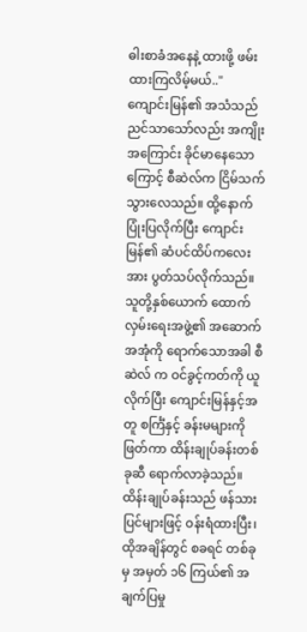ဓါးစာခံအနေနဲ့ ထားဖို့ ဖမ်းထားကြလိမ့်မယ်.."
ကျောင်းမြန်၏ အသံသည် ညင်သာသော်လည်း အကျိုးအကြောင်း ခိုင်မာနေသောကြောင့် စီဆဲလ်က ငြိမ်သက်သွားလေသည်။ ထို့နောက် ပြုံးပြလိုက်ပြီး ကျောင်းမြန်၏ ဆံပင်ထိပ်ကလေးအား ပွတ်သပ်လိုက်သည်။
သူတို့နှစ်ယောက် ထောက်လှမ်းရေးအဖွဲ့၏ အဆောက်အအုံကို ရောက်သောအခါ စီဆဲလ် က ဝင်ခွင့်ကတ်ကို ယူလိုက်ပြီး ကျောင်းမြန်နှင့်အတူ စင်္ကြံနှင့် ခန်းမများကို ဖြတ်ကာ ထိန်းချုပ်ခန်းတစ်ခုဆီ ရောက်လာခဲ့သည်။
ထိန်းချုပ်ခန်းသည် ဖန်သားပြင်များဖြင့် ဝန်းရံထားပြီး၊ ထိုအချိန်တွင် စခရင် တစ်ခုမှ အမှတ် ၁၆ ကြယ်၏ အချက်ပြမှု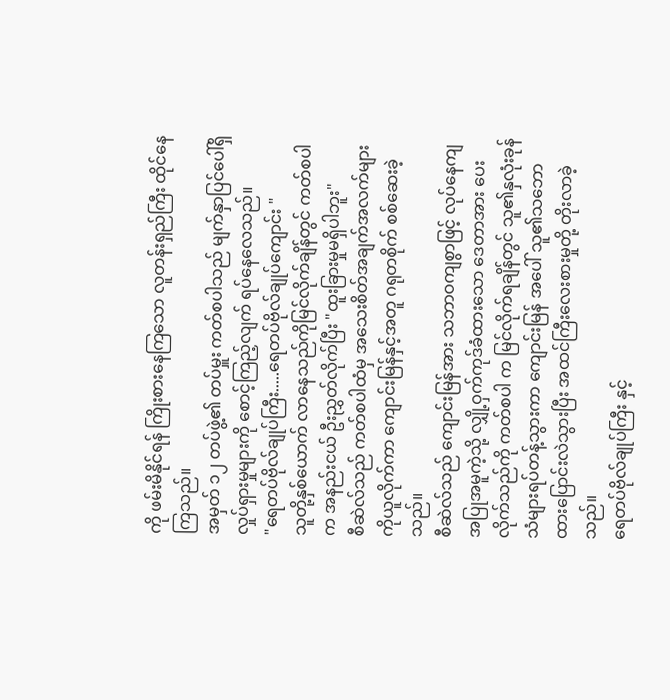ကို ဖမ်းမိနိုင်ရန် ကြိုးစားနေကြသော လူတန်းရှည်ကြီး ထိုင်နေကြသည်။
အမှတ် ၁၂ တပ်ဖွဲ့၏ တပ်မှူး ကတ်စပါသည် မျက်နှာပြင်ပေါ်ရှိ လှုပ်ရှားမှုများကို စောင့်ကြည့်လျက် ရပ်နေလေသည်။
"ရေတပ်ဗိုလ်ချုပ်ကြီး.....ရေတပ်ဗိုလ်ချုပ်ကျောင်း "
သူတို့နှစ်ယောက် လာနေသည်ကိုမြင်လိုက်ချိန်တွင် ကတ်စပါက အနည်းငယ် ဦးညွှတ်လိုက်ပြီး "ထူးခြားမှုမရှိပါဘူး"
စီဆဲလ်သည် ကတ်စပါထံမှ အသေးစိတ်အချက်အလက်များကိုယူလိုက်ကာ ကျောင်းမြန်နှင့်အတူ ဂရုတစိုက် စစ်ဆေးခဲ့သည်။
စီဆဲလ်သည် ကျောင်းမြန်အား သဘာဝကျစွာဖြင့် လုပ်နေကျအပြုအမူကဲ့သို့ လျှို့ဝှက်ကုဒ်ခံထားသော ဒေတာအား ပေးလိုက်သည်ကို ကတ်စပါ က မြင်လိုက်ရချိန်တွင် သူ၏နှလုံးခုန်သံများရပ်တန့်သွားကာ ကျောင်းမြန် အပေါ် သူ၏သဘောထားပြောင်းလဲသွားပြီး အထင်ကြီးလေးစားမှုတို့ တိုးလာခဲ့သည်။
ရေတပ်ဗိုလ်ချုပ်ကြီး နှင့်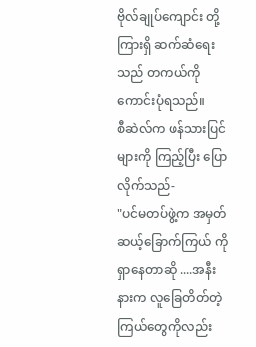ဗိုလ်ချုပ်ကျောင်း တို့ကြားရှိ ဆက်ဆံရေးသည် တကယ်ကို ကောင်းပုံရသည်။
စီဆဲလ်က ဖန်သားပြင်များကို ကြည့်ပြီး ပြောလိုက်သည်-
"ပင်မတပ်ဖွဲ့က အမှတ် ဆယ့်ခြောက်ကြယ် ကိုရှာနေတာဆို ....အနီးနားက လူခြေတိတ်တဲ့ ကြယ်တွေကိုလည်း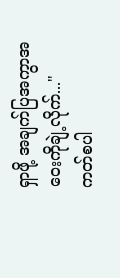ရှာဖို့ အချက်ပြအကွာအဝေးကိုချဲ့လိုက်..."
ကတ်စပါ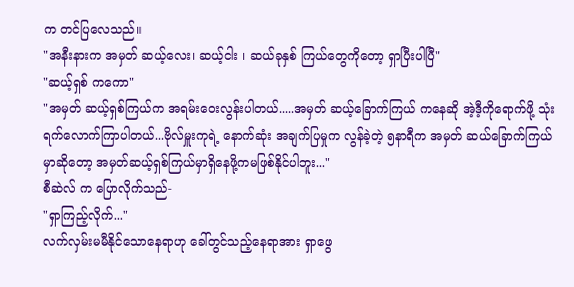က တင်ပြလေသည်။
"အနီးနားက အမှတ် ဆယ့်လေး၊ ဆယ့်ငါး ၊ ဆယ်ခုနှစ် ကြယ်တွေကိုတော့ ရှာပြီးပါပြီ"
"ဆယ့်ရှစ် ကကော"
"အမှတ် ဆယ့်ရှစ်ကြယ်က အရမ်းဝေးလွန်းပါတယ်.....အမှတ် ဆယ့်ခြောက်ကြယ် ကနေဆို အဲ့ဒီ့ကိုရောက်ဖို့ သုံးရက်လောက်ကြာပါတယ်...ဗိုလ်မှူးကုရဲ့ နောက်ဆုံး အချက်ပြမှုက လွန်ခဲ့တဲ့ ၅နာရီက အမှတ် ဆယ်ခြောက်ကြယ်မှာဆိုတော့ အမှတ်ဆယ့်ရှစ်ကြယ်မှာရှိနေဖို့ကမဖြစ်နိုင်ပါဘူး..."
စီဆဲလ် က ပြောလိုက်သည်-
"ရှာကြည့်လိုက်..."
လက်လှမ်းမမီနိုင်သောနေရာဟု ခေါ်တွင်သည့်နေရာအား ရှာဖွေ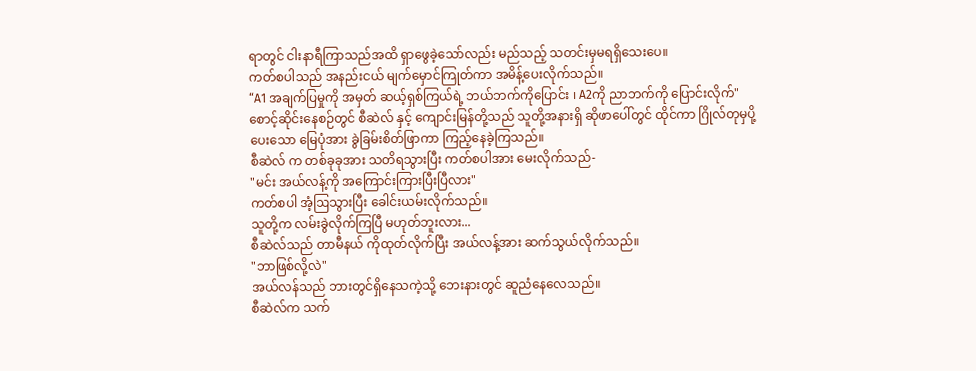ရာတွင် ငါးနာရီကြာသည်အထိ ရှာဖွေခဲ့သော်လည်း မည်သည့် သတင်းမှမရရှိသေးပေ။
ကတ်စပါသည် အနည်းငယ် မျက်မှောင်ကြုတ်ကာ အမိန့်ပေးလိုက်သည်။
“A1 အချက်ပြမှုကို အမှတ် ဆယ့်ရှစ်ကြယ်ရဲ့ ဘယ်ဘက်ကိုပြောင်း ၊ A2ကို ညာဘက်ကို ပြောင်းလိုက်"
စောင့်ဆိုင်းနေစဉ်တွင် စီဆဲလ် နှင့် ကျောင်းမြန်တို့သည် သူတို့အနားရှိ ဆိုဖာပေါ်တွင် ထိုင်ကာ ဂြိုလ်တုမှပို့ပေးသော မြေပုံအား ခွဲခြမ်းစိတ်ဖြာကာ ကြည့်နေခဲ့ကြသည်။
စီဆဲလ် က တစ်ခုခုအား သတိရသွားပြီး ကတ်စပါအား မေးလိုက်သည်-
"မင်း အယ်လန့်ကို အကြောင်းကြားပြီးပြီလား"
ကတ်စပါ အံ့ဩသွားပြီး ခေါင်းယမ်းလိုက်သည်။
သူတို့က လမ်းခွဲလိုက်ကြပြီ မဟုတ်ဘူးလား...
စီဆဲလ်သည် တာမီနယ် ကိုထုတ်လိုက်ပြီး အယ်လန့်အား ဆက်သွယ်လိုက်သည်။
"ဘာဖြစ်လို့လဲ"
အယ်လန်သည် ဘားတွင်ရှိနေသကဲ့သို့ ဘေးနားတွင် ဆူညံနေလေသည်။
စီဆဲလ်က သက်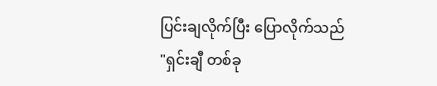ပြင်းချလိုက်ပြီး ပြောလိုက်သည်
"ရှင်းချီ တစ်ခု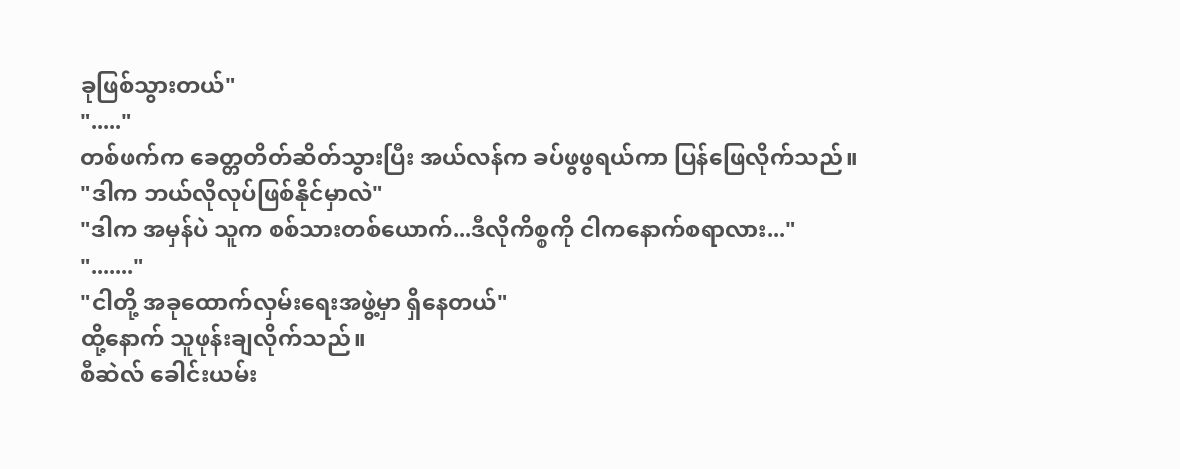ခုဖြစ်သွားတယ်"
"....."
တစ်ဖက်က ခေတ္တတိတ်ဆိတ်သွားပြီး အယ်လန်က ခပ်ဖွဖွရယ်ကာ ပြန်ဖြေလိုက်သည်။
"ဒါက ဘယ်လိုလုပ်ဖြစ်နိုင်မှာလဲ"
"ဒါက အမှန်ပဲ သူက စစ်သားတစ်ယောက်...ဒီလိုကိစ္စကို ငါကနောက်စရာလား..."
"......."
"ငါတို့ အခုထောက်လှမ်းရေးအဖွဲ့မှာ ရှိနေတယ်"
ထို့နောက် သူဖုန်းချလိုက်သည်။
စီဆဲလ် ခေါင်းယမ်း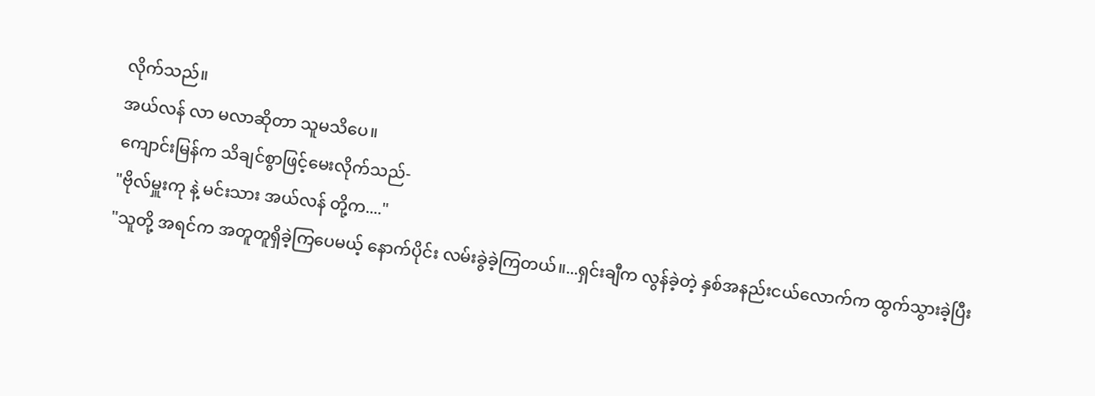လိုက်သည်။
အယ်လန် လာ မလာဆိုတာ သူမသိပေ။
ကျောင်းမြန်က သိချင်စွာဖြင့်မေးလိုက်သည်-
"ဗိုလ်မှူးကု နဲ့ မင်းသား အယ်လန် တို့က...."
"သူတို့ အရင်က အတူတူရှိခဲ့ကြပေမယ့် နောက်ပိုင်း လမ်းခွဲခဲ့ကြတယ်။...ရှင်းချီက လွန်ခဲ့တဲ့ နှစ်အနည်းငယ်လောက်က ထွက်သွားခဲ့ပြီး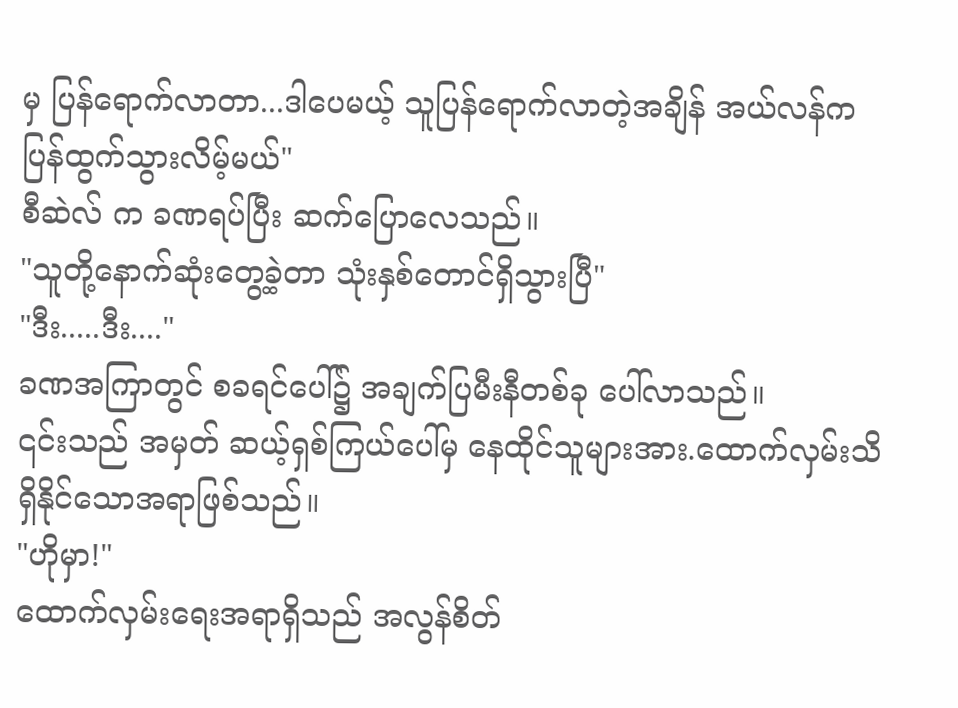မှ ပြန်ရောက်လာတာ...ဒါပေမယ့် သူပြန်ရောက်လာတဲ့အချိန် အယ်လန်က ပြန်ထွက်သွားလိမ့်မယ်"
စီဆဲလ် က ခဏရပ်ပြီး ဆက်ပြောလေသည်။
"သူတို့နောက်ဆုံးတွေ့ခဲ့တာ သုံးနှစ်တောင်ရှိသွားပြီ"
"ဒီး.....ဒီး...."
ခဏအကြာတွင် စခရင်ပေါ်၌ အချက်ပြမီးနီတစ်ခု ပေါ်လာသည်။
၎င်းသည် အမှတ် ဆယ့်ရှစ်ကြယ်ပေါ်မှ နေထိုင်သူများအား.ထောက်လှမ်းသိရှိနိုင်သောအရာဖြစ်သည်။
"ဟိုမှာ!"
ထောက်လှမ်းရေးအရာရှိသည် အလွန်စိတ်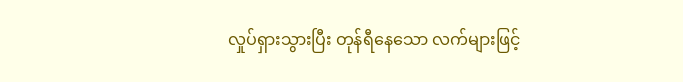လှုပ်ရှားသွားပြီး တုန်ရီနေသော လက်များဖြင့်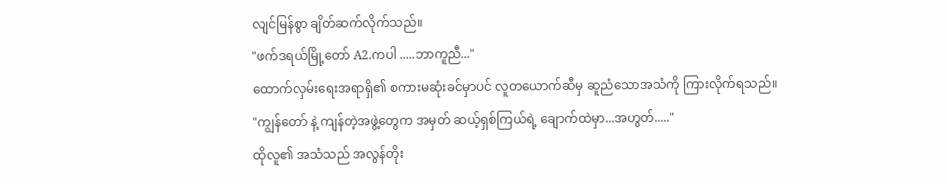လျင်မြန်စွာ ချိတ်ဆက်လိုက်သည်။
"ဖက်ဒရယ်မြို့တော် A2.ကပါ .....ဘာကူညီ..."
ထောက်လှမ်းရေးအရာရှိ၏ စကားမဆုံးခင်မှာပင် လူတယောက်ဆီမှ ဆူညံသောအသံကို ကြားလိုက်ရသည်။
"ကျွန်တော် နဲ့ ကျန်တဲ့အဖွဲ့တွေက အမှတ် ဆယ့်ရှစ်ကြယ်ရဲ့ ချောက်ထဲမှာ...အဟွတ်....."
ထိုလူ၏ အသံသည် အလွန်တိုး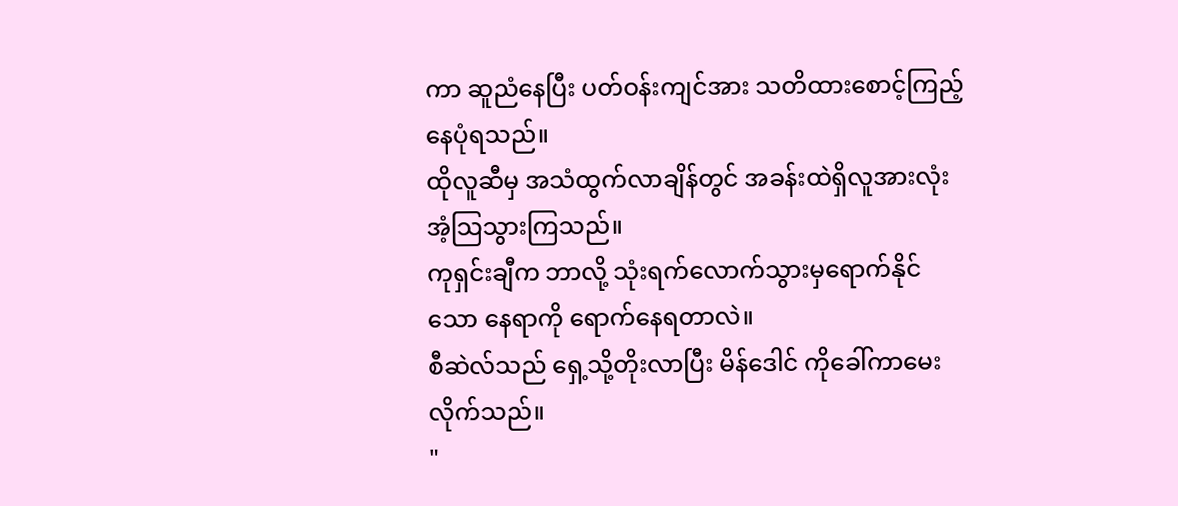ကာ ဆူညံနေပြီး ပတ်ဝန်းကျင်အား သတိထားစောင့်ကြည့်နေပုံရသည်။
ထိုလူဆီမှ အသံထွက်လာချိန်တွင် အခန်းထဲရှိလူအားလုံး အံ့သြသွားကြသည်။
ကုရှင်းချီက ဘာလို့ သုံးရက်လောက်သွားမှရောက်နိုင်သော နေရာကို ရောက်နေရတာလဲ။
စီဆဲလ်သည် ရှေ့သို့တိုးလာပြီး မိန်ဒေါင် ကိုခေါ်ကာမေးလိုက်သည်။
"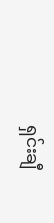ရှင်းချီ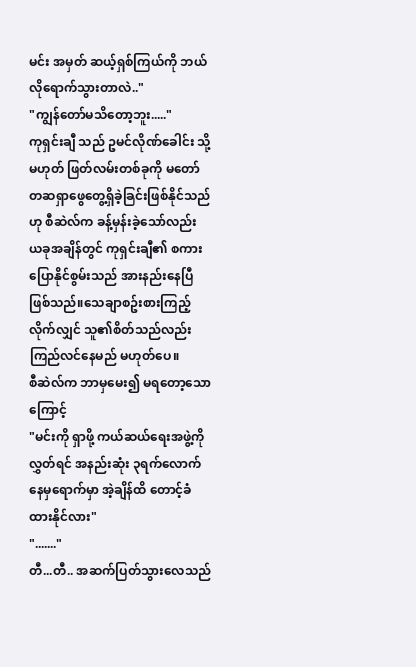မင်း အမှတ် ဆယ့်ရှစ်ကြယ်ကို ဘယ်လိုရောက်သွားတာလဲ.."
"ကျွန်တော်မသိတော့ဘူး....."
ကုရှင်းချီ သည် ဥမင်လိုဏ်ခေါင်း သို့မဟုတ် ဖြတ်လမ်းတစ်ခုကို မတော်တဆရှာဖွေတွေ့ရှိခဲ့ခြင်းဖြစ်နိုင်သည်ဟု စီဆဲလ်က ခန့်မှန်းခဲ့သော်လည်း ယခုအချိန်တွင် ကုရှင်းချီ၏ စကားပြောနိုင်စွမ်းသည် အားနည်းနေပြီဖြစ်သည်။သေချာစဥ်းစားကြည့်လိုက်လျှင် သူ၏စိတ်သည်လည်း ကြည်လင်နေမည် မဟုတ်ပေ။
စီဆဲလ်က ဘာမှမေး၍ မရတော့သောကြောင့်
"မင်းကို ရှာဖို့ ကယ်ဆယ်ရေးအဖွဲ့ကိုလွှတ်ရင် အနည်းဆုံး ၃ရက်လောက်နေမှရောက်မှာ အဲ့ချိန်ထိ တောင့်ခံထားနိုင်လား"
"......."
တီ...တီ.. အဆက်ပြတ်သွားလေသည်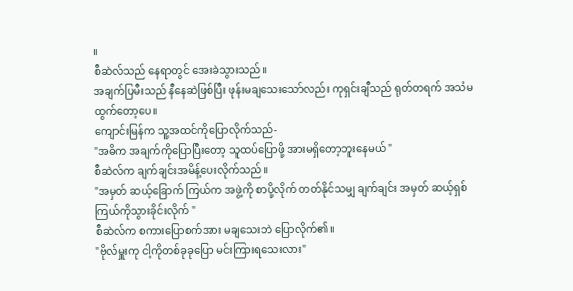။
စီဆဲလ်သည် နေရာတွင် အေးခဲသွားသည်။
အချက်ပြမီးသည် နီနေဆဲဖြစ်ပြီး ဖုန်းမချသေးသော်လည်း ကုရှင်းချီသည် ရုတ်တရက် အသံမထွက်တော့ပေ။
ကျောင်းမြန်က သူ့အထင်ကိုပြောလိုက်သည်-
"အဓိက အချက်ကိုပြောပြီးတော့ သူထပ်ပြောဖို့ အားမရှိတော့ဘူးနေမယ် "
စီဆဲလ်က ချက်ချင်းအမိန့်ပေးလိုက်သည်။
"အမှတ် ဆယ့်ခြောက် ကြယ်က အဖွဲ့ကို စာပို့လိုက် တတ်နိုင်သမျှ ချက်ချင်း အမှတ် ဆယ့်ရှစ် ကြယ်ကိုသွားခိုင်းလိုက် "
စီဆဲလ်က စကားပြောစက်အား မချသေးဘဲ ပြောလိုက်၏။
"ဗိုလ်မှူးကု ငါ့ကိုတစ်ခုခုပြော မင်းကြားရသေးလား"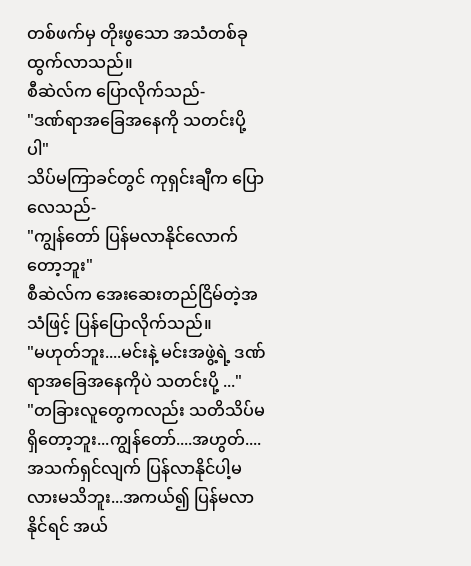တစ်ဖက်မှ တိုးဖွသော အသံတစ်ခုထွက်လာသည်။
စီဆဲလ်က ပြောလိုက်သည်-
"ဒဏ်ရာအခြေအနေကို သတင်းပို့ပါ"
သိပ်မကြာခင်တွင် ကုရှင်းချီက ပြောလေသည်-
"ကျွန်တော် ပြန်မလာနိုင်လောက်တော့ဘူး"
စီဆဲလ်က အေးဆေးတည်ငြိမ်တဲ့အသံဖြင့် ပြန်ပြောလိုက်သည်။
"မဟုတ်ဘူး....မင်းနဲ့ မင်းအဖွဲ့ရဲ့ ဒဏ်ရာအခြေအနေကိုပဲ သတင်းပို့ ..."
"တခြားလူတွေကလည်း သတိသိပ်မရှိတော့ဘူး...ကျွန်တော်....အဟွတ်....အသက်ရှင်လျက် ပြန်လာနိုင်ပါ့မလားမသိဘူး...အကယ်၍ ပြန်မလာနိုင်ရင် အယ်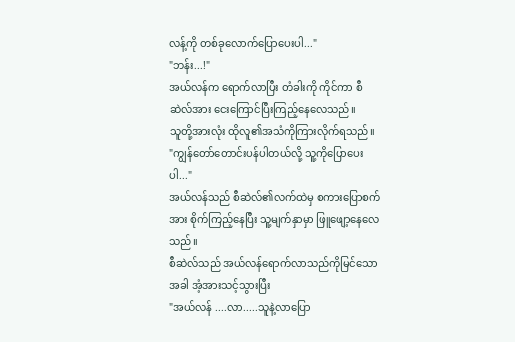လန့်ကို တစ်ခုလောက်ပြောပေးပါ..."
"ဘန်း...!"
အယ်လန်က ရောက်လာပြီး တံခါးကို ကိုင်ကာ စီဆဲလ်အား ငေးကြောင်ပြီးကြည့်နေလေသည်။
သူတို့အားလုံး ထိုလူ၏အသံကိုကြားလိုက်ရသည်။
"ကျွန်တော်တောင်းပန်ပါတယ်လို့ သူ့ကိုပြောပေးပါ..."
အယ်လန်သည် စီဆဲလ်၏လက်ထဲမှ စကားပြောစက်အား စိုက်ကြည့်နေပြီး သူ့မျက်နှာမှာ ဖြူဖျော့နေလေသည်။
စီဆဲလ်သည် အယ်လန်ရောက်လာသည်ကိုမြင်သောအခါ အံ့အားသင့်သွားပြီး
"အယ်လန် ....လာ.....သူနဲ့လာပြော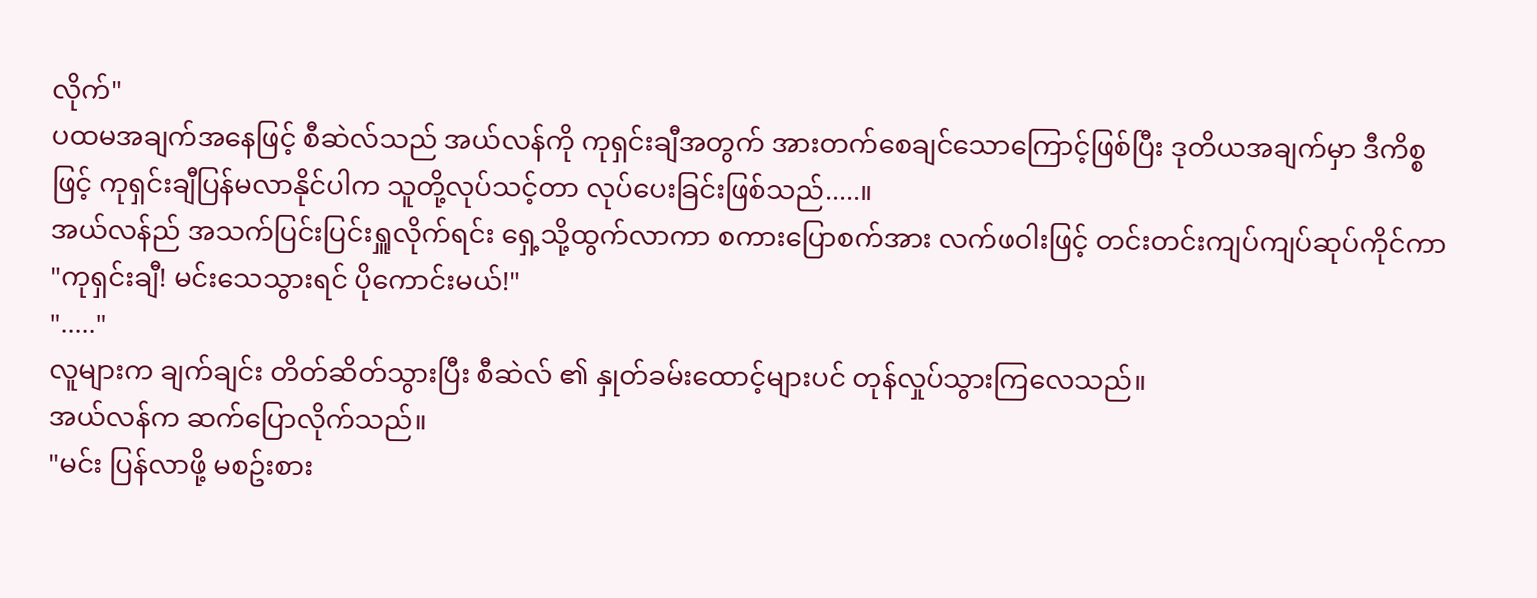လိုက်"
ပထမအချက်အနေဖြင့် စီဆဲလ်သည် အယ်လန်ကို ကုရှင်းချီအတွက် အားတက်စေချင်သောကြောင့်ဖြစ်ပြီး ဒုတိယအချက်မှာ ဒီကိစ္စဖြင့် ကုရှင်းချီပြန်မလာနိုင်ပါက သူတို့လုပ်သင့်တာ လုပ်ပေးခြင်းဖြစ်သည်.....။
အယ်လန်ည် အသက်ပြင်းပြင်းရှူလိုက်ရင်း ရှေ့သို့ထွက်လာကာ စကားပြောစက်အား လက်ဖဝါးဖြင့် တင်းတင်းကျပ်ကျပ်ဆုပ်ကိုင်ကာ
"ကုရှင်းချီ! မင်းသေသွားရင် ပိုကောင်းမယ်!"
"....."
လူများက ချက်ချင်း တိတ်ဆိတ်သွားပြီး စီဆဲလ် ၏ နှုတ်ခမ်းထောင့်များပင် တုန်လှုပ်သွားကြလေသည်။
အယ်လန်က ဆက်ပြောလိုက်သည်။
"မင်း ပြန်လာဖို့ မစဥ်းစား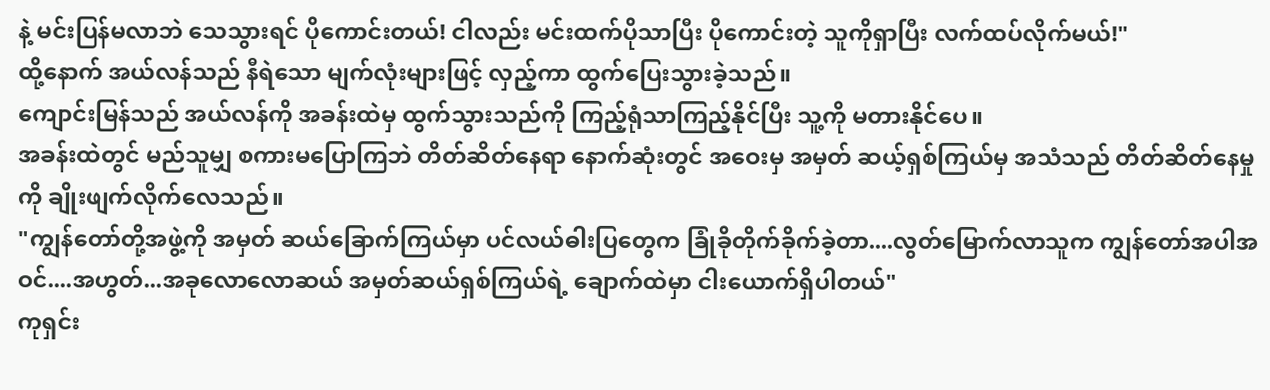နဲ့ မင်းပြန်မလာဘဲ သေသွားရင် ပိုကောင်းတယ်! ငါလည်း မင်းထက်ပိုသာပြီး ပိုကောင်းတဲ့ သူကိုရှာပြီး လက်ထပ်လိုက်မယ်!"
ထို့နောက် အယ်လန်သည် နီရဲသော မျက်လုံးများဖြင့် လှည့်ကာ ထွက်ပြေးသွားခဲ့သည်။
ကျောင်းမြန်သည် အယ်လန်ကို အခန်းထဲမှ ထွက်သွားသည်ကို ကြည့်ရုံသာကြည့်နိုင်ပြီး သူ့ကို မတားနိုင်ပေ။
အခန်းထဲတွင် မည်သူမျှ စကားမပြောကြဘဲ တိတ်ဆိတ်နေရာ နောက်ဆုံးတွင် အဝေးမှ အမှတ် ဆယ့်ရှစ်ကြယ်မှ အသံသည် တိတ်ဆိတ်နေမှုကို ချိုးဖျက်လိုက်လေသည်။
"ကျွန်တော်တို့အဖွဲ့ကို အမှတ် ဆယ်ခြောက်ကြယ်မှာ ပင်လယ်ဓါးပြတွေက ခြုံခိုတိုက်ခိုက်ခဲ့တာ....လွတ်မြောက်လာသူက ကျွန်တော်အပါအဝင်....အဟွတ်...အခုလောလောဆယ် အမှတ်ဆယ်ရှစ်ကြယ်ရဲ့ ချောက်ထဲမှာ ငါးယောက်ရှိပါတယ်"
ကုရှင်း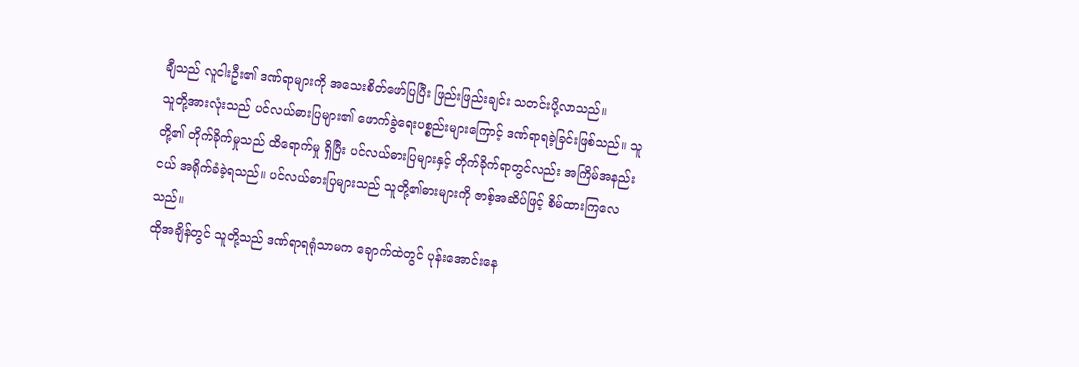ချီသည် လူငါးဦး၏ ဒဏ်ရာများကို အသေးစိတ်ဖော်ပြပြီး ဖြည်းဖြည်းချင်း သတင်းပို့လာသည်။
သူတို့အားလုံးသည် ပင်လယ်ဓားပြများ၏ ဖောက်ခွဲရေးပစ္စည်းများကြောင့် ဒဏ်ရာရခဲ့ခြင်းဖြစ်သည်။ သူတို့၏ တိုက်ခိုက်မှုသည် ထိရောက်မှု ရှိပြီး ပင်လယ်ဓားပြများနှင့် တိုက်ခိုက်ရာတွင်လည်း အကြိမ်အနည်းငယ် အရိုက်ခံခဲ့ရသည်။ ပင်လယ်ဓားပြများသည် သူတို့၏ဓားများကို ဇာစ့်အဆိပ်ဖြင့် စိမ်ထားကြလေသည်။
ထိုအချိန်တွင် သူတို့သည် ဒဏ်ရာရရုံသာမက ချောက်ထဲတွင် ပုန်းအောင်းနေ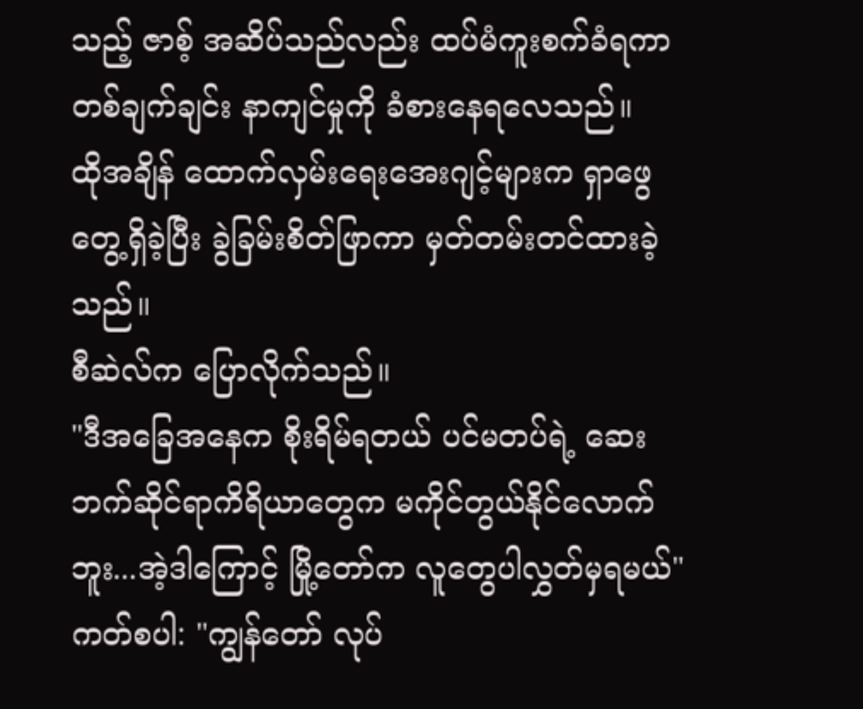သည့် ဇာစ့် အဆိပ်သည်လည်း ထပ်မံကူးစက်ခံရကာ တစ်ချက်ချင်း နာကျင်မှုကို ခံစားနေရလေသည်။
ထိုအချိန် ထောက်လှမ်းရေးအေးဂျင့်များက ရှာဖွေတွေ့ရှိခဲ့ပြီး ခွဲခြမ်းစိတ်ဖြာကာ မှတ်တမ်းတင်ထားခဲ့သည်။
စီဆဲလ်က ပြောလိုက်သည်။
"ဒီအခြေအနေက စိုးရိမ်ရတယ် ပင်မတပ်ရဲ့ ဆေးဘက်ဆိုင်ရာကိရိယာတွေက မကိုင်တွယ်နိုင်လောက်ဘူး...အဲ့ဒါကြောင့် မြို့တော်က လူတွေပါလွှတ်မှရမယ်"
ကတ်စပါ: "ကျွန်တော် လုပ်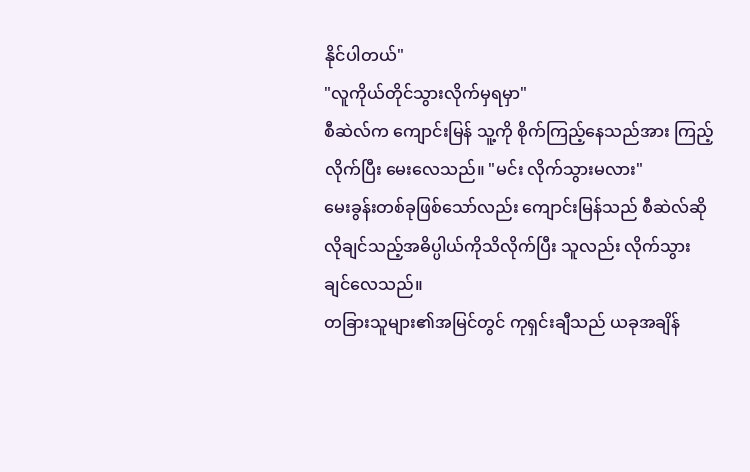နိုင်ပါတယ်"
"လူကိုယ်တိုင်သွားလိုက်မှရမှာ"
စီဆဲလ်က ကျောင်းမြန် သူ့ကို စိုက်ကြည့်နေသည်အား ကြည့်လိုက်ပြီး မေးလေသည်။ "မင်း လိုက်သွားမလား"
မေးခွန်းတစ်ခုဖြစ်သော်လည်း ကျောင်းမြန်သည် စီဆဲလ်ဆိုလိုချင်သည့်အဓိပ္ပါယ်ကိုသိလိုက်ပြီး သူလည်း လိုက်သွားချင်လေသည်။
တခြားသူများ၏အမြင်တွင် ကုရှင်းချီသည် ယခုအချိန်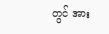တွင် အား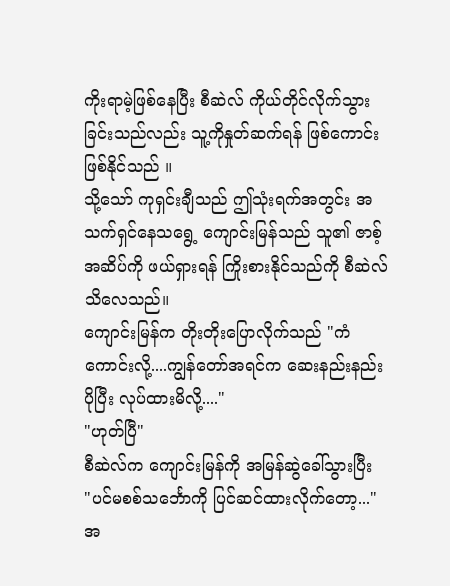ကိုးရာမဲ့ဖြစ်နေပြီး စီဆဲလ် ကိုယ်တိုင်လိုက်သွားခြင်းသည်လည်း သူ့ကိုနှုတ်ဆက်ရန် ဖြစ်ကောင်းဖြစ်နိုင်သည် ။
သို့သော် ကုရှင်းချီသည် ဤသုံးရက်အတွင်း အသက်ရှင်နေသရွေ့ ကျောင်းမြန်သည် သူ၏ ဇာစ့်အဆိပ်ကို ဖယ်ရှားရန် ကြိုးစားနိုင်သည်ကို စီဆဲလ် သိလေသည်။
ကျောင်းမြန်က တိုးတိုးပြောလိုက်သည် "ကံကောင်းလို့....ကျွန်တော်အရင်က ဆေးနည်းနည်း ပိုပြီး လုပ်ထားမိလို့...."
"ဟုတ်ပြီ"
စီဆဲလ်က ကျောင်းမြန်ကို အမြန်ဆွဲခေါ်သွားပြီး
"ပင်မစစ်သင်္ဘောကို ပြင်ဆင်ထားလိုက်တော့..."
အ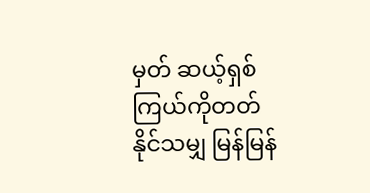မှတ် ဆယ့်ရှစ်ကြယ်ကိုတတ်နိုင်သမျှ မြန်မြန်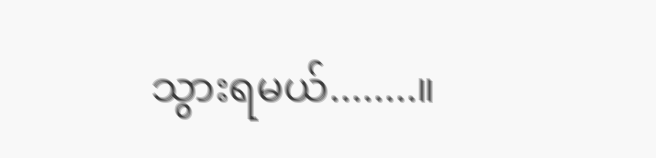သွားရမယ်........။